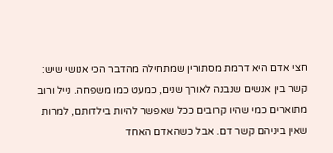חצי אדם היא דרמת מסתורין שמתחילה מהדבר הכי אנושי שיש: קשר בין אנשים שנבנה לאורך שנים, כמעט כמו משפחה. נייל ורוב מתוארים כמי שהיו קרובים ככל שאפשר להיות בילדותם, למרות שאין ביניהם קשר דם. אבל כשהאדם האחד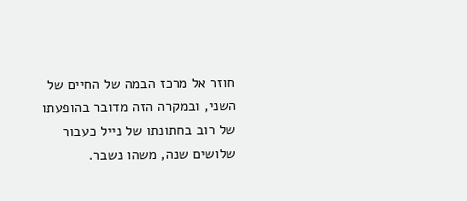חוזר אל מרכז הבמה של החיים של השני, ובמקרה הזה מדובר בהופעתו של רוב בחתונתו של נייל כעבור שלושים שנה, משהו נשבר.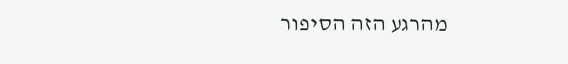מהרגע הזה הסיפור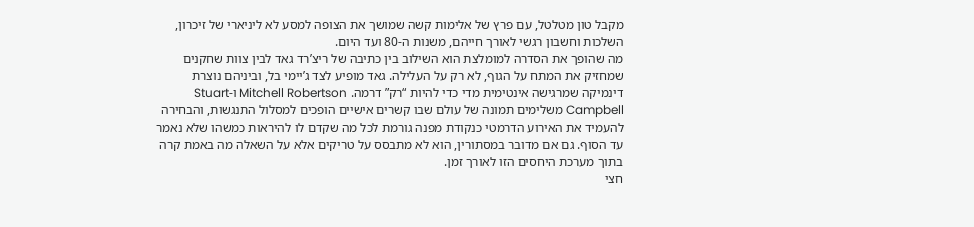מקבל טון מטלטל, עם פרץ של אלימות קשה שמושך את הצופה למסע לא ליניארי של זיכרון, השלכות וחשבון רגשי לאורך חייהם, משנות ה-80 ועד היום.
מה שהופך את הסדרה למומלצת הוא השילוב בין כתיבה של ריצ’רד גאד לבין צוות שחקנים שמחזיק את המתח על הגוף, לא רק על העלילה. גאד מופיע לצד ג’יימי בל, וביניהם נוצרת דינמיקה שמרגישה אינטימית מדי כדי להיות “רק” דרמה. Mitchell Robertson ו-Stuart Campbell משלימים תמונה של עולם שבו קשרים אישיים הופכים למסלול התנגשות, והבחירה להעמיד את האירוע הדרמטי כנקודת מפנה גורמת לכל מה שקדם לו להיראות כמשהו שלא נאמר עד הסוף. גם אם מדובר במסתורין, הוא לא מתבסס על טריקים אלא על השאלה מה באמת קרה בתוך מערכת היחסים הזו לאורך זמן.
חצי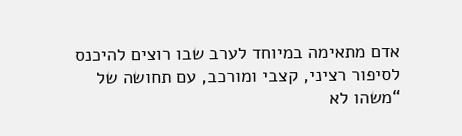אדם מתאימה במיוחד לערב שבו רוצים להיכנס לסיפור רציני, קצבי ומורכב, עם תחושה של “משהו לא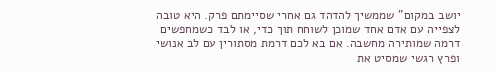יושב במקום” שממשיך להדהד גם אחרי שסיימתם פרק. היא טובה לצפייה עם אדם אחד שמוכן לשוחח תוך כדי, או לבד כשמחפשים דרמה שמותירה מחשבה. אם בא לכם דרמת מסתורין עם לב אנושי ופרץ רגשי שמסיט את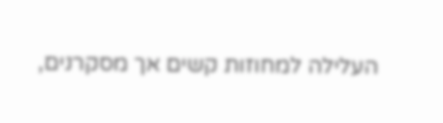העלילה למחוזות קשים אך מסקרנים,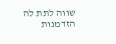שווה לתת לה הזדמנות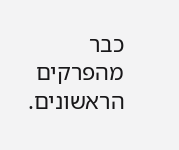כבר מהפרקים הראשונים.